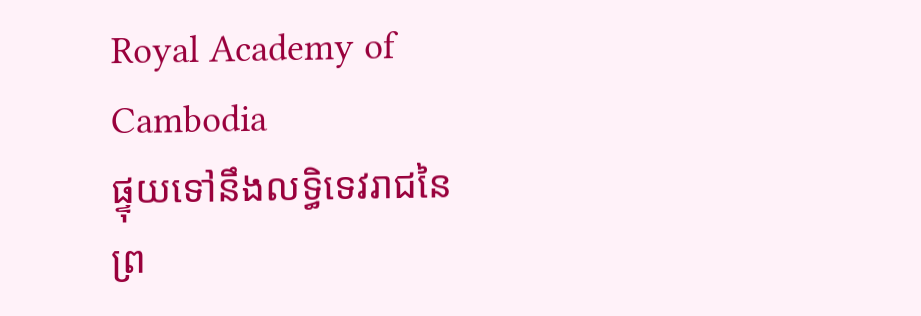Royal Academy of Cambodia
ផ្ទុយទៅនឹងលទ្ធិទេវរាជនៃព្រ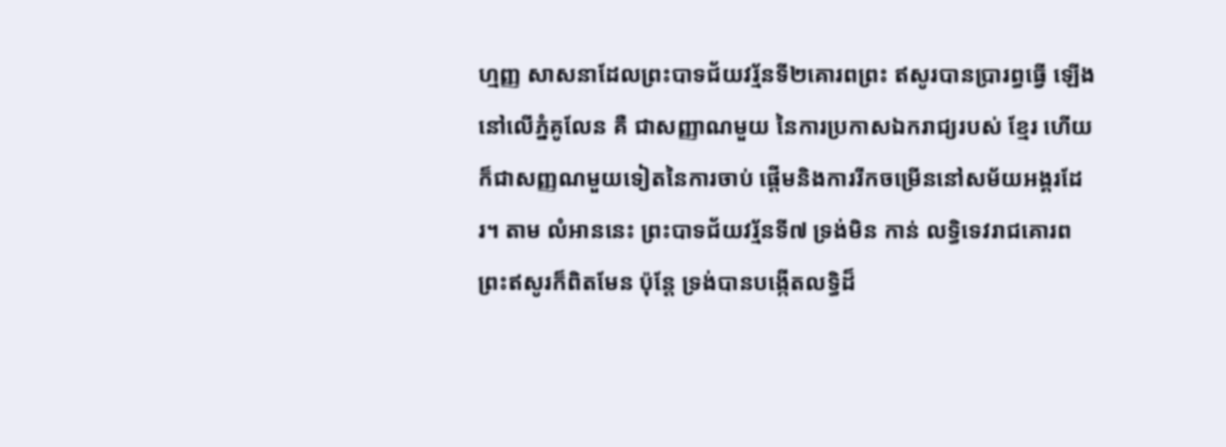ហ្មញ្ញ សាសនាដែលព្រះបាទជ័យវរ្ម័នទី២គោរពព្រះ ឥសូរបានប្រារព្ធធ្វើ ឡើងនៅលើភ្នំគូលែន គឺ ជាសញ្ញាណមួយ នៃការប្រកាសឯករាជ្យរបស់ ខ្មែរ ហើយក៏ជាសញ្ញណមួយទៀតនៃការចាប់ ផ្តើមនិងការរីកចម្រើននៅសម័យអង្គរដែរ។ តាម លំអាននេះ ព្រះបាទជ័យវរ្ម័នទី៧ ទ្រង់មិន កាន់ លទ្ធិទេវរាជគោរពព្រះឥសូរក៏ពិតមែន ប៉ុន្តែ ទ្រង់បានបង្កើតលទ្ធិដ៏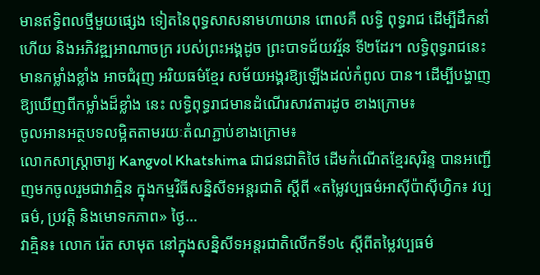មានឥទ្ធិពលថ្មីមួយផ្សេង ទៀតនៃពុទ្ធសាសនាមហាយាន ពោលគឺ លទ្ធិ ពុទ្ធរាជ ដើម្បីដឹកនាំហើយ និងអភិវឌ្ឍអាណាចក្រ របស់ព្រះអង្គដូច ព្រះបាទជ័យវរ្ម័ន ទី២ដែរ។ លទ្ធិពុទ្ធរាជនេះ មានកម្លាំងខ្លាំង អាចជំរុញ អរិយធម៌ខ្មែរ សម័យអង្គរឱ្យឡើងដល់កំពូល បាន។ ដើម្បីបង្ហាញឱ្យឃើញពីកម្លាំងដ៏ខ្លាំង នេះ លទ្ធិពុទ្ធរាជមានដំណើរសាវតារដូច ខាងក្រោម៖
ចូលអានអត្ថបទលម្អិតតាមរយៈតំណភ្ជាប់ខាងក្រោម៖
លោកសាស្ត្រាចារ្យ Kangvol Khatshima ជាជនជាតិថៃ ដើមកំណើតខ្មែរសុរិន្ទ បានអញ្ជើញមកចូលរួមជាវាគ្មិន ក្នុងកម្មវិធីសន្និសីទអន្តរជាតិ ស្តីពី «តម្លៃវប្បធម៌អាស៊ីប៉ាស៊ីហ្វិក៖ វប្បធម៌, ប្រវត្តិ និងមោទកភាព» ថ្ងៃ...
វាគ្មិន៖ លោក រ៉េត សាមុត នៅក្នុងសន្និសីទអន្តរជាតិលើកទី១៤ ស្តីពីតម្លៃវប្បធម៌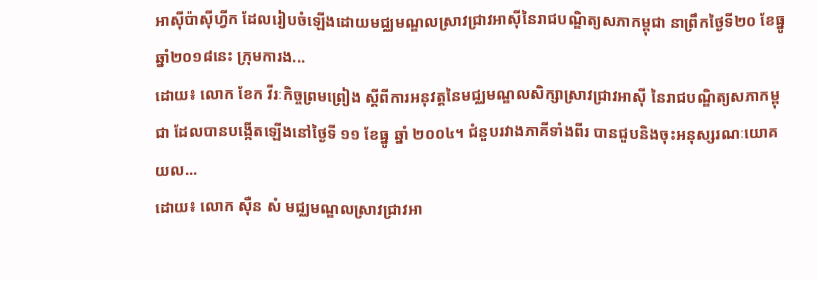អាស៊ីប៉ាស៊ីហ្វីក ដែលរៀបចំឡើងដោយមជ្ឈមណ្ឌលស្រាវជ្រាវអាស៊ីនៃរាជបណ្ឌិត្យសភាកម្ពុជា នាព្រឹកថ្ងៃទី២០ ខែធ្នូ ឆ្នាំ២០១៨នេះ ក្រុមការង...
ដោយ៖ លោក ខែក វីរៈកិច្ចព្រមព្រៀង ស្តីពីការអនុវត្តនៃមជ្ឈមណ្ឌលសិក្សាស្រាវជ្រាវអាស៊ី នៃរាជបណ្ឌិត្យសភាកម្ពុជា ដែលបានបង្កើតឡើងនៅថ្ងៃទី ១១ ខែធ្នូ ឆ្នាំ ២០០៤។ ជំនួបរវាងភាគីទាំងពីរ បានជួបនិងចុះអនុស្សរណៈយោគយល...
ដោយ៖ លោក ស៊ឺន សំ មជ្ឈមណ្ឌលសា្រវជ្រាវអា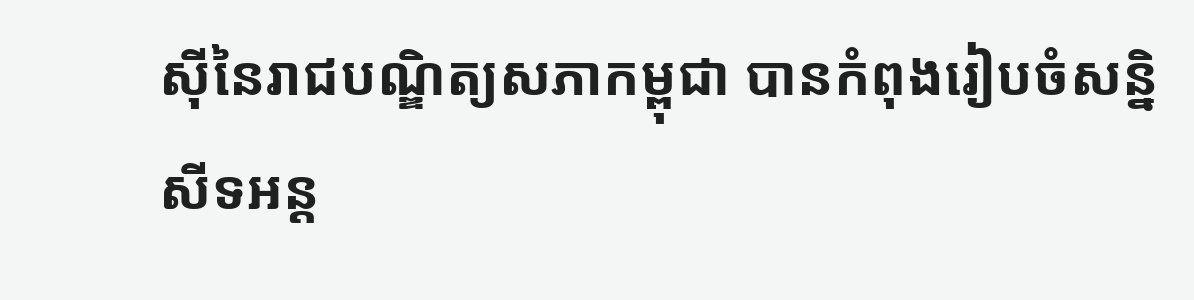ស៊ីនៃរាជបណ្ឌិត្យសភាកម្ពុជា បានកំពុងរៀបចំសន្និសីទអន្ត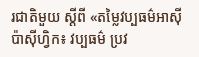រជាតិមួយ ស្តីពី «តម្លៃវប្បធម៌អាស៊ីប៉ាស៊ីហ្វិក៖ វប្បធម៌ ប្រវ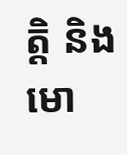តិ្ត និងមោ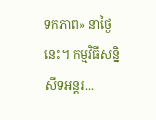ទកភាព» នាថ្ងៃនេះ។ កម្មវិធីសន្និសីទអន្តរ...